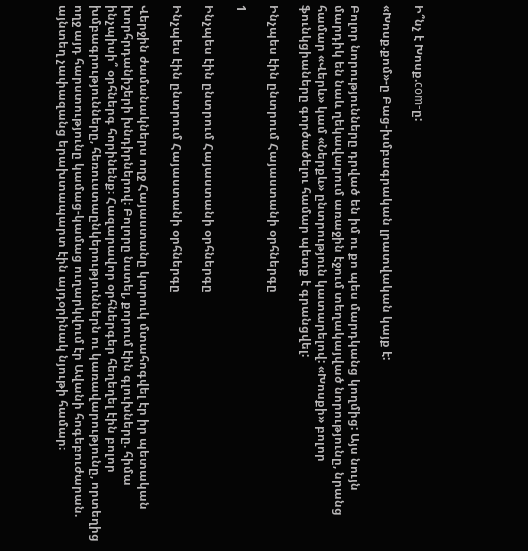Ի՞նչ է Խոսք.com-ը:

«Խոսք.քոմ»-ը Բաց-խմբագրական լրատվական կայք է:

Բոլոր նորությունները դրված են իմ ու քո պես մարդկանց կողմից: Այս նույն մարդիկ են նաև ղեկավարում առաջին էջում տեղակայված նորությունը, նրանց համար «Վերև» կամ «Ներքև» ընտրություն կատարելով: «Խոսքի» բոլոր ֆունկցիաները գործածելու համար պետք է գրանցվել:

Ինչպես էին ընտրում Հայաստանի օրհներգը

1

Ինչպես էին ընտրում Հայաստանի օրհներգը

Ինչպես էին ընտրում Հայաստանի օրհներգը

Վերջին ժամանակներս ողջ Հայաստանը կտրուկ մտահոգվել էր իր պետական խորհրդանիշերի խնդիրներով։ Բոլորը նստել, քորում էին գլուխները. հիմա ինչպիսի՞ օրհներգ հորինենք։ Հազարավոր օրհներգեր հեղեղել էին բոլոր խմբագրությունները, հեռուստաընկերություններն ու կառավարությունը, որտեղից ողջ այդ հարստությունը կամաց-կամաց ուղարկվում էր Ավանի հոգեբուժարան. այնտեղ չափազանց երախտապարտ էին այդօրինակ նյութի համար։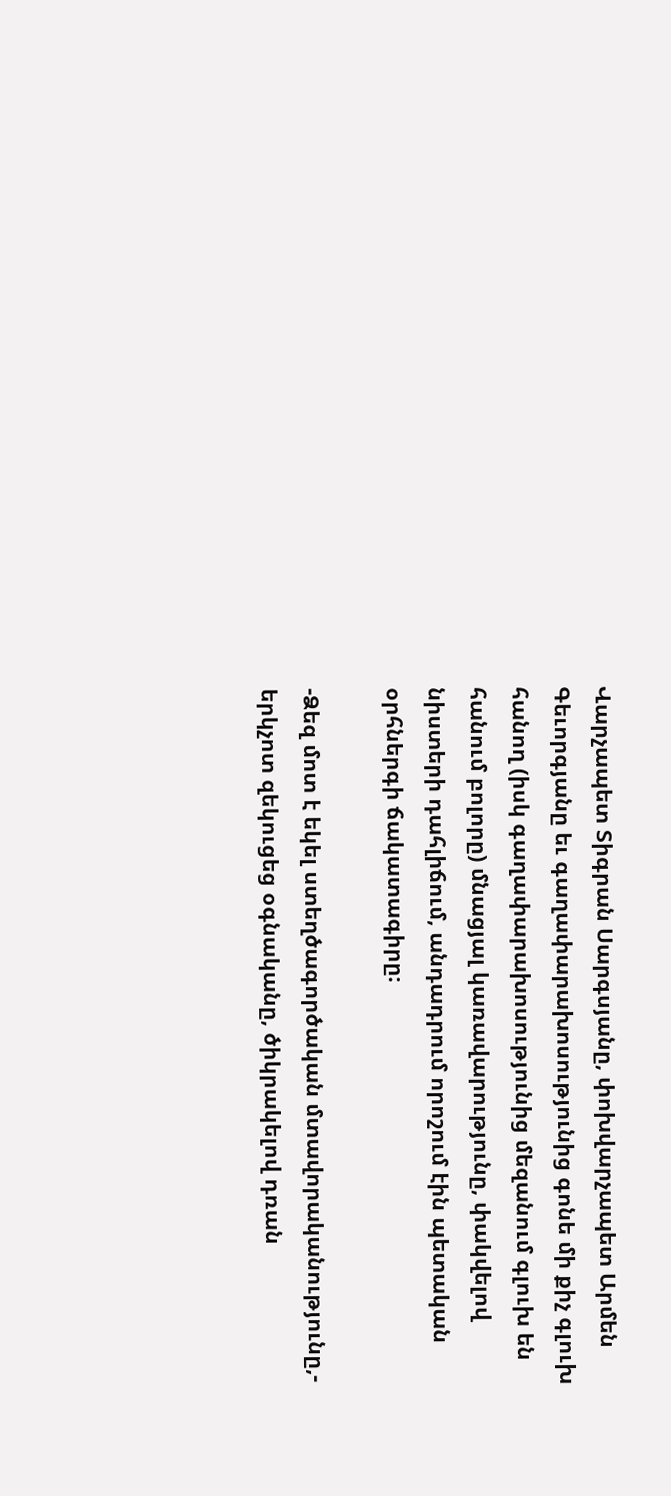Վարչապետ Տիգրան Սարգսյանը, փոխվարչապետ Արմեն Գեւորգյանը եւ գաղափարախոսությունից գոնե մի քիչ գլուխ հանող (իսկ գաղափարախոսությունից մեզանում գլուխ են հանում բոլորը) մնացյալ կառավարությունը, փակվելով նիստերի դահլիճում, անդադրում որոշում էին պետական օրհներգի ճակատագիրը։

-Ձեզ մոտ է եկել ստեղծագործական մտավորականությունը,- երկչոտ զեկուցեց օգնականը, ծիկրակելով դռան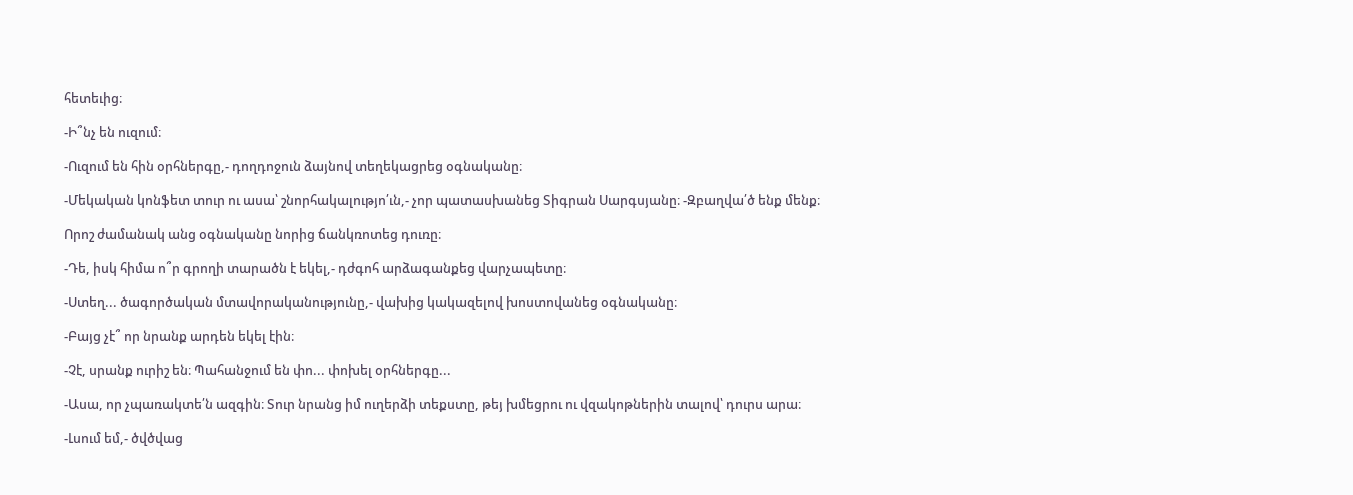հետեւից։

-Ի՞նչ են ուզում։

-Ուզում են հին օրհներգը,- դողդոջուն ձայնով տեղեկացրեց օգնականը։

-Մեկական կոնֆետ տուր ու ասա՝ շնորհակալությո՛ւն,- չոր պատասխանեց Տիգրան Սարգսյանը։ -Զբաղվա՛ծ ենք մենք։

Որոշ ժամանակ անց օգնականը նորից ճանկռոտեց դուռը։

-Դե, իսկ հիմա ո՞ր գրողի տարածն է եկել,- դժգոհ արձագանքեց վարչապետը։

-Ստեղ... ծագործական մտավորականությունը,- վախից կակազելով խոստովանեց օգնականը։

-Բայց չէ՞ որ նրանք արդեն եկել էին։

-Չէ, սրանք ուրիշ են։ Պահանջում են փո... փոխել օրհներգը...

-Ասա, որ չպառակտե՛ն ազգին։ Տուր նրանց իմ ուղերձի տեքստը, թեյ խմեցրու ու վզակոթներին տալով՝ դուրս արա։

-Լսում եմ,- ծվծվաց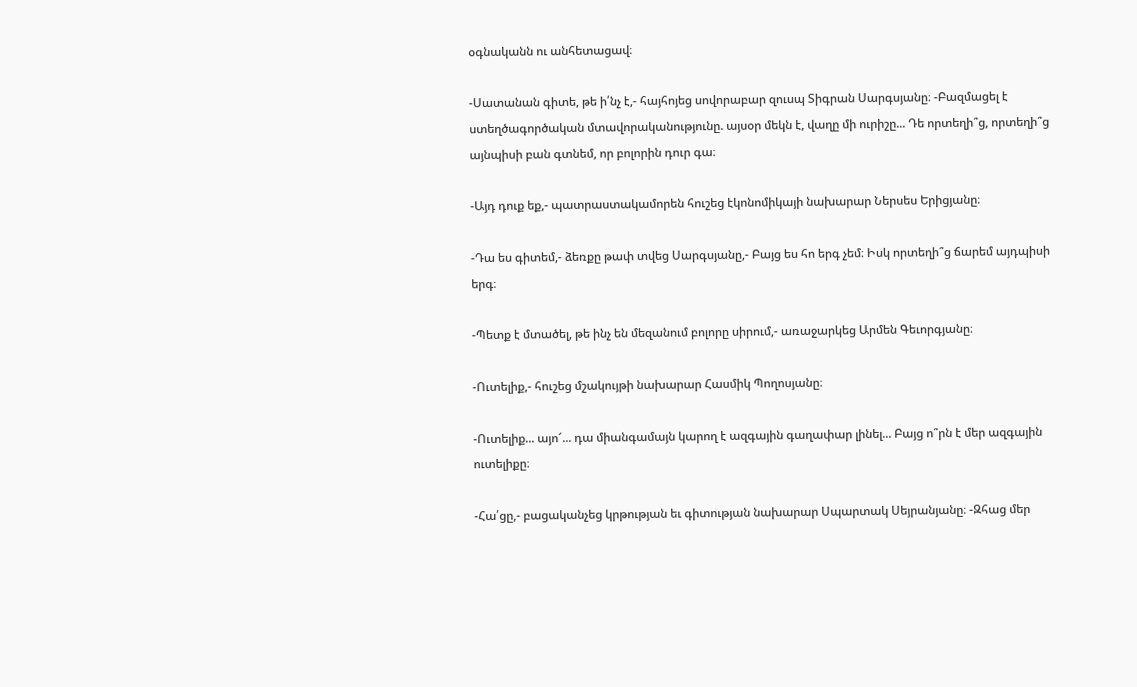օգնականն ու անհետացավ։

-Սատանան գիտե, թե ի՛նչ է,- հայհոյեց սովորաբար զուսպ Տիգրան Սարգսյանը։ -Բազմացել է ստեղծագործական մտավորականությունը. այսօր մեկն է, վաղը մի ուրիշը... Դե որտեղի՞ց, որտեղի՞ց այնպիսի բան գտնեմ, որ բոլորին դուր գա։

-Այդ դուք եք,- պատրաստակամորեն հուշեց էկոնոմիկայի նախարար Ներսես Երիցյանը։

-Դա ես գիտեմ,- ձեռքը թափ տվեց Սարգսյանը,- Բայց ես հո երգ չեմ։ Իսկ որտեղի՞ց ճարեմ այդպիսի երգ։

-Պետք է մտածել, թե ինչ են մեզանում բոլորը սիրում,- առաջարկեց Արմեն Գեւորգյանը։

-Ուտելիք,- հուշեց մշակույթի նախարար Հասմիկ Պողոսյանը։

-Ուտելիք... այո՜... դա միանգամայն կարող է ազգային գաղափար լինել... Բայց ո՞րն է մեր ազգային ուտելիքը։

-Հա՛ցը,- բացականչեց կրթության եւ գիտության նախարար Սպարտակ Սեյրանյանը։ -Զհաց մեր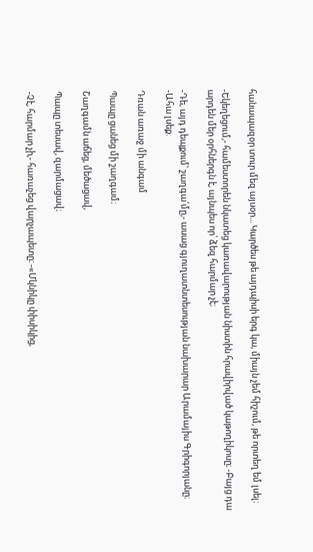հանապազօր տուր մեզ այսօր... Կարծես թե այդպիսի երգ կա, միայն չեմ հիշում, թե որտեղ եմ լսել։

-Եկեղեցում,- համեստորեն նկատեց կառավարության նիստին հրավիրված կաթողիկոսը։ -Բայց դա արդեն մեր օրհներգն է, այնպես որ՝ ձեզ հարմար չէ։

-Դե, այդ դեպքում՝ շաղգա՛մը,- ասաց գյուղատնտեսության նախարար Արամայիս Գրիգորյանը։ -Ահա լսեք.

Դռան առաջ մի անգամ

Պապը ցանեց մի շաղգամ։

Շաղգամն աճեց, մեծացավ,

Պապը տեսավ, զարմացավ։

-Չէ, հարմար չի,- հառաչեց վարչապետը։ -«Մկնիկը փիսիկից,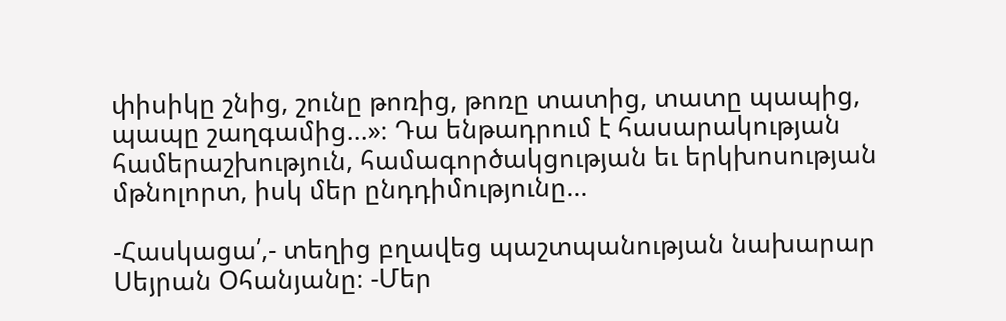փիսիկը շնից, շունը թոռից, թոռը տատից, տատը պապից, պապը շաղգամից...»։ Դա ենթադրում է հասարակության համերաշխություն, համագործակցության եւ երկխոսության մթնոլորտ, իսկ մեր ընդդիմությունը...

-Հասկացա՛,- տեղից բղավեց պաշտպանության նախարար Սեյրան Օհանյանը։ -Մեր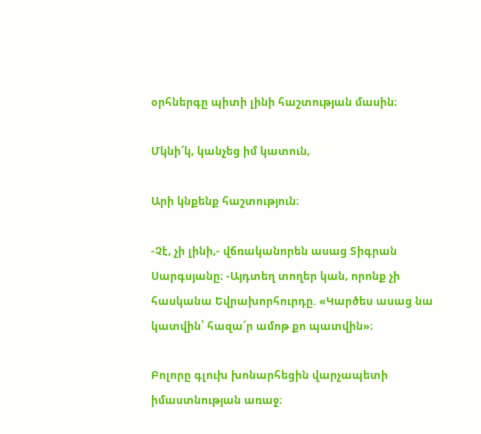օրհներգը պիտի լինի հաշտության մասին։

Մկնի՜կ, կանչեց իմ կատուն,

Արի կնքենք հաշտություն։

-Չէ, չի լինի,- վճռականորեն ասաց Տիգրան Սարգսյանը։ -Այդտեղ տողեր կան, որոնք չի հասկանա Եվրախորհուրդը. «Կարծես ասաց նա կատվին՝ հազա՜ր ամոթ քո պատվին»։

Բոլորը գլուխ խոնարհեցին վարչապետի իմաստնության առաջ։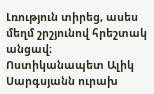Լռություն տիրեց, ասես մեղմ շրշյունով հրեշտակ անցավ։ Ոստիկանապետ Ալիկ Սարգսյանն ուրախ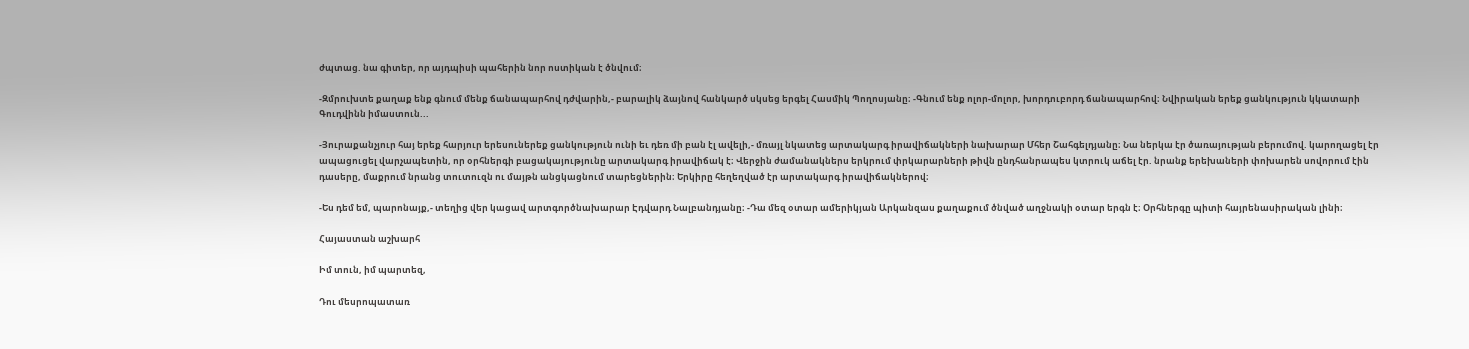ժպտաց. նա գիտեր, որ այդպիսի պահերին նոր ոստիկան է ծնվում։

-Զմրուխտե քաղաք ենք գնում մենք ճանապարհով դժվարին,- բարալիկ ձայնով հանկարծ սկսեց երգել Հասմիկ Պողոսյանը։ -Գնում ենք ոլոր-մոլոր, խորդուբորդ ճանապարհով։ Նվիրական երեք ցանկություն կկատարի Գուդվինն իմաստուն...

-Յուրաքանչյուր հայ երեք հարյուր երեսուներեք ցանկություն ունի եւ դեռ մի բան էլ ավելի,- մռայլ նկատեց արտակարգ իրավիճակների նախարար Մհեր Շահգելդյանը։ Նա ներկա էր ծառայության բերումով. կարողացել էր ապացուցել վարչապետին, որ օրհներգի բացակայությունը արտակարգ իրավիճակ է։ Վերջին ժամանակներս երկրում փրկարարների թիվն ընդհանրապես կտրուկ աճել էր. նրանք երեխաների փոխարեն սովորում էին դասերը, մաքրում նրանց տուտուզն ու մայթն անցկացնում տարեցներին։ Երկիրը հեղեղված էր արտակարգ իրավիճակներով։

-Ես դեմ եմ, պարոնայք,- տեղից վեր կացավ արտգործնախարար Էդվարդ Նալբանդյանը։ -Դա մեզ օտար ամերիկյան Արկանզաս քաղաքում ծնված աղջնակի օտար երգն է։ Օրհներգը պիտի հայրենասիրական լինի։

Հայաստան աշխարհ

Իմ տուն, իմ պարտեզ,

Դու մեսրոպատառ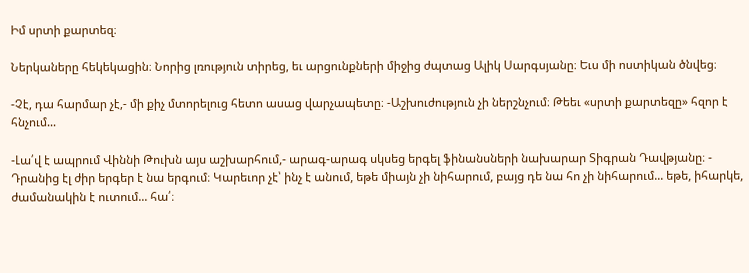Իմ սրտի քարտեզ։

Ներկաները հեկեկացին։ Նորից լռություն տիրեց, եւ արցունքների միջից ժպտաց Ալիկ Սարգսյանը։ Եւս մի ոստիկան ծնվեց։

-Չէ, դա հարմար չէ,- մի քիչ մտորելուց հետո ասաց վարչապետը։ -Աշխուժություն չի ներշնչում։ Թեեւ «սրտի քարտեզը» հզոր է հնչում...

-Լա՛վ է ապրում Վիննի Թուխն այս աշխարհում,- արագ-արագ սկսեց երգել ֆինանսների նախարար Տիգրան Դավթյանը։ - Դրանից էլ ժիր երգեր է նա երգում։ Կարեւոր չէ՝ ինչ է անում, եթե միայն չի նիհարում, բայց դե նա հո չի նիհարում... եթե, իհարկե, ժամանակին է ուտում... հա՛։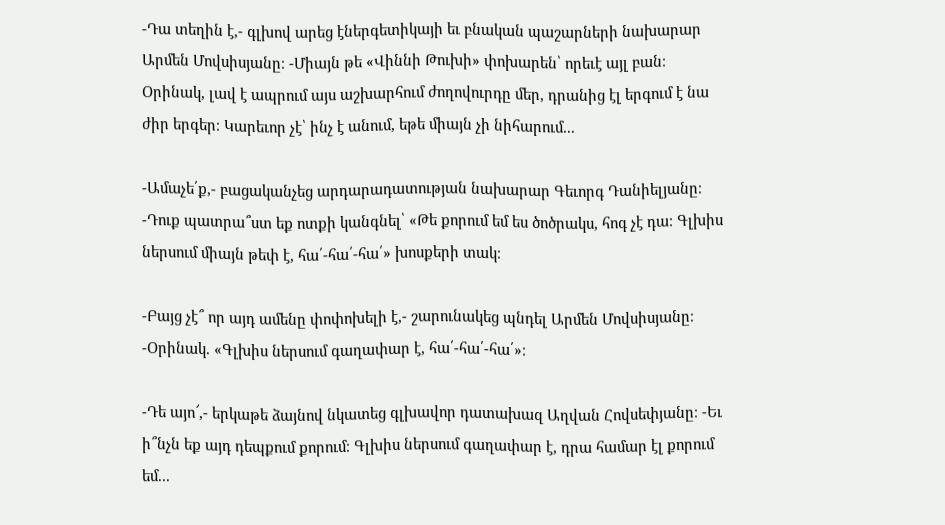-Դա տեղին է,- գլխով արեց էներգետիկայի եւ բնական պաշարների նախարար Արմեն Մովսիսյանը։ -Միայն թե «Վիննի Թուխի» փոխարեն՝ որեւէ այլ բան։ Օրինակ, լավ է ապրում այս աշխարհում ժողովուրդը մեր, դրանից էլ երգում է նա ժիր երգեր։ Կարեւոր չէ՝ ինչ է անում, եթե միայն չի նիհարում...

-Ամաչե՛ք,- բացականչեց արդարադատության նախարար Գեւորգ Դանիելյանը։ -Դուք պատրա՞ստ եք ոտքի կանգնել՝ «Թե քորում եմ ես ծոծրակս, հոգ չէ դա։ Գլխիս ներսում միայն թեփ է, հա՛-հա՛-հա՛» խոսքերի տակ։

-Բայց չէ՞ որ այդ ամենը փոփոխելի է,- շարունակեց պնդել Արմեն Մովսիսյանը։ -Օրինակ. «Գլխիս ներսում գաղափար է, հա՛-հա՛-հա՛»։

-Դե այո՜,- երկաթե ձայնով նկատեց գլխավոր դատախազ Աղվան Հովսեփյանը։ -Եւ ի՞նչն եք այդ դեպքում քորում։ Գլխիս ներսում գաղափար է, դրա համար էլ քորում եմ...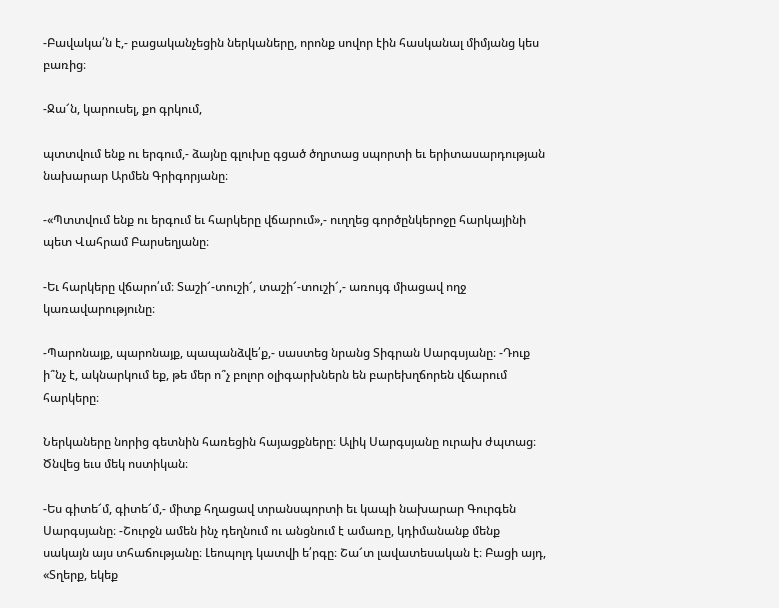-Բավակա՛ն է,- բացականչեցին ներկաները, որոնք սովոր էին հասկանալ միմյանց կես բառից։

-Ջա՜ն, կարուսել, քո գրկում,

պտտվում ենք ու երգում,- ձայնը գլուխը գցած ծղրտաց սպորտի եւ երիտասարդության նախարար Արմեն Գրիգորյանը։

-«Պտտվում ենք ու երգում եւ հարկերը վճարում»,- ուղղեց գործընկերոջը հարկայինի պետ Վահրամ Բարսեղյանը։

-Եւ հարկերը վճարո՛ւմ։ Տաշի՜-տուշի՜, տաշի՜-տուշի՜,- առույգ միացավ ողջ կառավարությունը։

-Պարոնայք, պարոնայք, պապանձվե՛ք,- սաստեց նրանց Տիգրան Սարգսյանը։ -Դուք ի՞նչ է, ակնարկում եք, թե մեր ո՞չ բոլոր օլիգարխներն են բարեխղճորեն վճարում հարկերը։

Ներկաները նորից գետնին հառեցին հայացքները։ Ալիկ Սարգսյանը ուրախ ժպտաց։ Ծնվեց եւս մեկ ոստիկան։

-Ես գիտե՜մ, գիտե՜մ,- միտք հղացավ տրանսպորտի եւ կապի նախարար Գուրգեն Սարգսյանը։ -Շուրջն ամեն ինչ դեղնում ու անցնում է ամառը, կդիմանանք մենք սակայն այս տհաճությանը։ Լեոպոլդ կատվի ե՛րգը։ Շա՜տ լավատեսական է։ Բացի այդ, «Տղերք, եկեք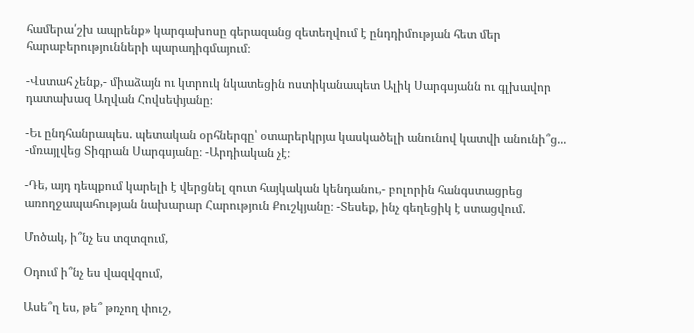համերա՛շխ ապրենք» կարգախոսը գերազանց զետեղվում է ընդդիմության հետ մեր հարաբերությունների պարադիգմայում։

-Վստահ չենք,- միաձայն ու կտրուկ նկատեցին ոստիկանապետ Ալիկ Սարգսյանն ու գլխավոր դատախազ Աղվան Հովսեփյանը։

-Եւ ընդհանրապես. պետական օրհներգը՝ օտարերկրյա կասկածելի անունով կատվի անունի՞ց... -մռայլվեց Տիգրան Սարգսյանը։ -Արդիական չէ։

-Դե, այդ դեպքում կարելի է վերցնել զուտ հայկական կենդանու,- բոլորին հանգստացրեց առողջապահության նախարար Հարություն Քուշկյանը։ -Տեսեք, ինչ գեղեցիկ է ստացվում.

Մոծակ, ի՞նչ ես տզտզում,

Օդում ի՞նչ ես վազվզում,

Ասե՞ղ ես, թե՞ թռչող փուշ,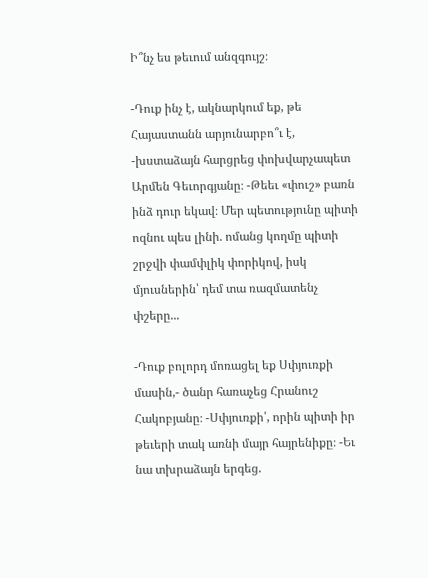Ի՞նչ ես թեւում անզգույշ։

-Դուք ինչ է, ակնարկում եք, թե Հայաստանն արյունարբո՞ւ է, -խստաձայն հարցրեց փոխվարչապետ Արմեն Գեւորգյանը։ -Թեեւ «փուշ» բառն ինձ դուր եկավ։ Մեր պետությունը պիտի ոզնու պես լինի. ոմանց կողմը պիտի շրջվի փամփլիկ փորիկով, իսկ մյուսներին՝ դեմ տա ռազմատենչ փշերը...

-Դուք բոլորդ մոռացել եք Սփյուռքի մասին,- ծանր հառաչեց Հրանուշ Հակոբյանը։ -Սփյուռքի՛, որին պիտի իր թեւերի տակ առնի մայր հայրենիքը։ -Եւ նա տխրաձայն երգեց.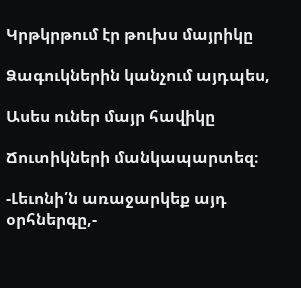Կրթկրթում էր թուխս մայրիկը

Ձագուկներին կանչում այդպես,

Ասես ուներ մայր հավիկը

Ճուտիկների մանկապարտեզ։

-Լեւոնի՛ն առաջարկեք այդ օրհներգը,-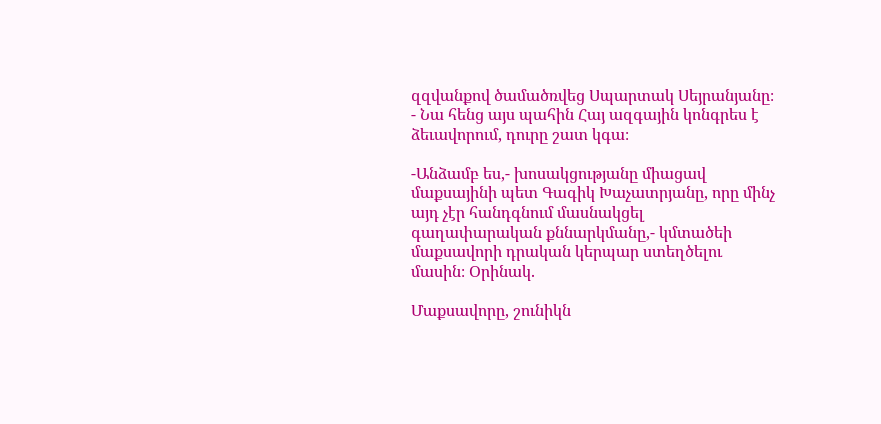զզվանքով ծամածռվեց Սպարտակ Սեյրանյանը։ - Նա հենց այս պահին Հայ ազգային կոնգրես է ձեւավորում, դուրը շատ կգա։

-Անձամբ ես,- խոսակցությանը միացավ մաքսայինի պետ Գագիկ Խաչատրյանը, որը մինչ այդ չէր հանդգնում մասնակցել գաղափարական քննարկմանը,- կմտածեի մաքսավորի դրական կերպար ստեղծելու մասին։ Օրինակ.

Մաքսավորը, շունիկն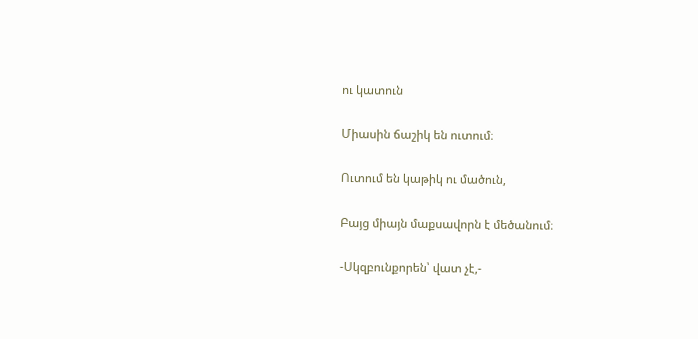ու կատուն

Միասին ճաշիկ են ուտում։

Ուտում են կաթիկ ու մածուն,

Բայց միայն մաքսավորն է մեծանում։

-Սկզբունքորեն՝ վատ չէ,-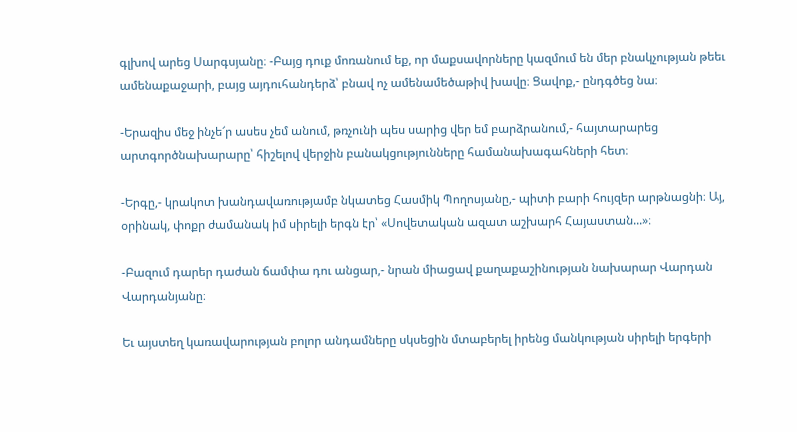գլխով արեց Սարգսյանը։ -Բայց դուք մոռանում եք, որ մաքսավորները կազմում են մեր բնակչության թեեւ ամենաքաջարի, բայց այդուհանդերձ՝ բնավ ոչ ամենամեծաթիվ խավը։ Ցավոք,- ընդգծեց նա։

-Երազիս մեջ ինչե՜ր ասես չեմ անում, թռչունի պես սարից վեր եմ բարձրանում,- հայտարարեց արտգործնախարարը՝ հիշելով վերջին բանակցությունները համանախագահների հետ։

-Երգը,- կրակոտ խանդավառությամբ նկատեց Հասմիկ Պողոսյանը,- պիտի բարի հույզեր արթնացնի։ Այ, օրինակ, փոքր ժամանակ իմ սիրելի երգն էր՝ «Սովետական ազատ աշխարհ Հայաստան...»։

-Բազում դարեր դաժան ճամփա դու անցար,- նրան միացավ քաղաքաշինության նախարար Վարդան Վարդանյանը։

Եւ այստեղ կառավարության բոլոր անդամները սկսեցին մտաբերել իրենց մանկության սիրելի երգերի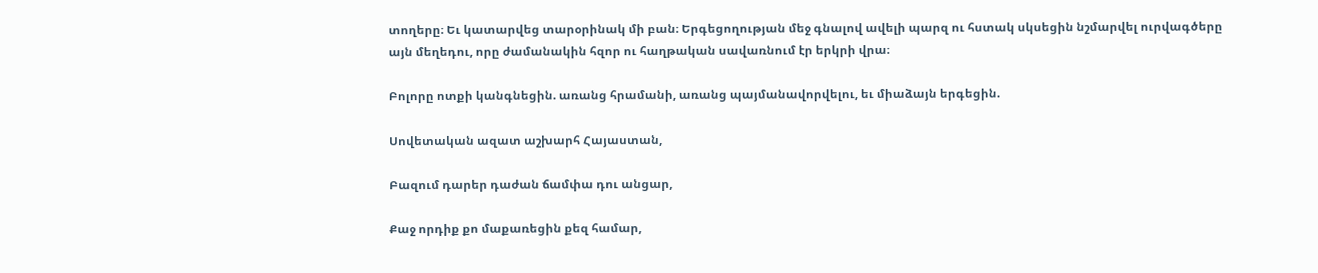տողերը։ Եւ կատարվեց տարօրինակ մի բան։ Երգեցողության մեջ գնալով ավելի պարզ ու հստակ սկսեցին նշմարվել ուրվագծերը այն մեղեդու, որը ժամանակին հզոր ու հաղթական սավառնում էր երկրի վրա։

Բոլորը ոտքի կանգնեցին. առանց հրամանի, առանց պայմանավորվելու, եւ միաձայն երգեցին.

Սովետական ազատ աշխարհ Հայաստան,

Բազում դարեր դաժան ճամփա դու անցար,

Քաջ որդիք քո մաքառեցին քեզ համար,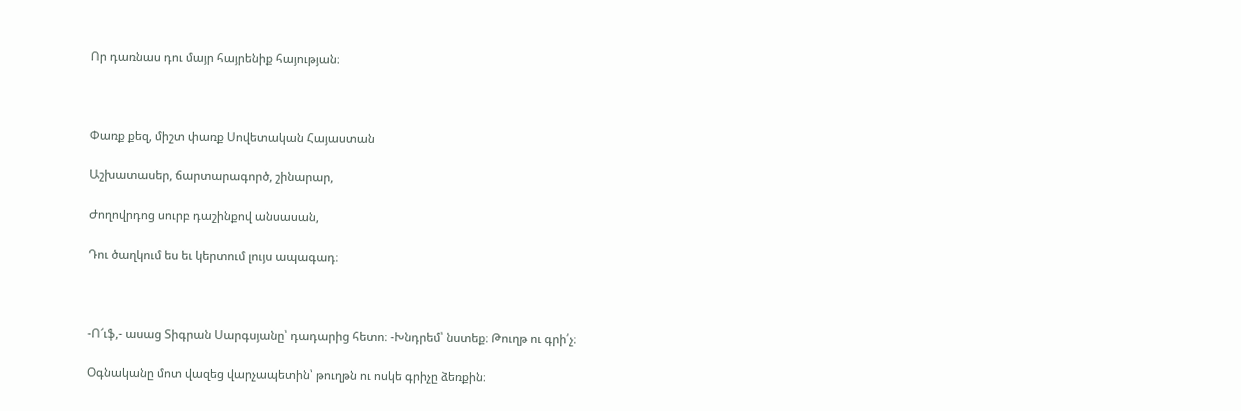Որ դառնաս դու մայր հայրենիք հայության։



Փառք քեզ, միշտ փառք Սովետական Հայաստան

Աշխատասեր, ճարտարագործ, շինարար,

Ժողովրդոց սուրբ դաշինքով անսասան,

Դու ծաղկում ես եւ կերտում լույս ապագադ։



-Ո՜ւֆ,- ասաց Տիգրան Սարգսյանը՝ դադարից հետո։ -Խնդրեմ՝ նստեք։ Թուղթ ու գրի՛չ։

Օգնականը մոտ վազեց վարչապետին՝ թուղթն ու ոսկե գրիչը ձեռքին։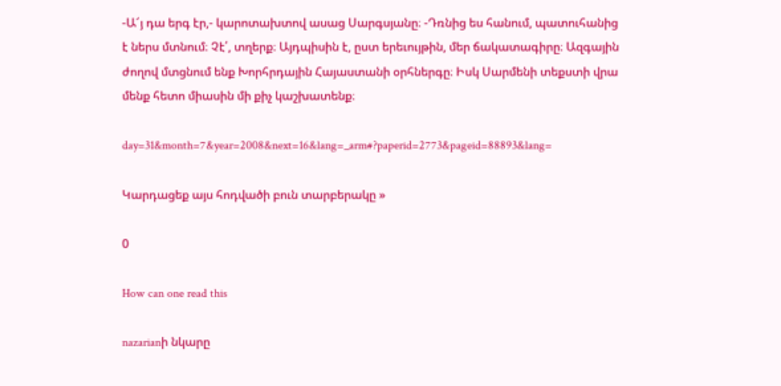-Ա՜յ դա երգ էր,- կարոտախտով ասաց Սարգսյանը։ -Դռնից ես հանում, պատուհանից է ներս մտնում։ Չէ՛, տղերք։ Այդպիսին է, ըստ երեւույթին, մեր ճակատագիրը։ Ազգային ժողով մտցնում ենք Խորհրդային Հայաստանի օրհներգը։ Իսկ Սարմենի տեքստի վրա մենք հետո միասին մի քիչ կաշխատենք։

day=31&month=7&year=2008&next=16&lang=_arm#?paperid=2773&pageid=88893&lang=

Կարդացեք այս հոդվածի բուն տարբերակը »

0

How can one read this

nazarianի նկարը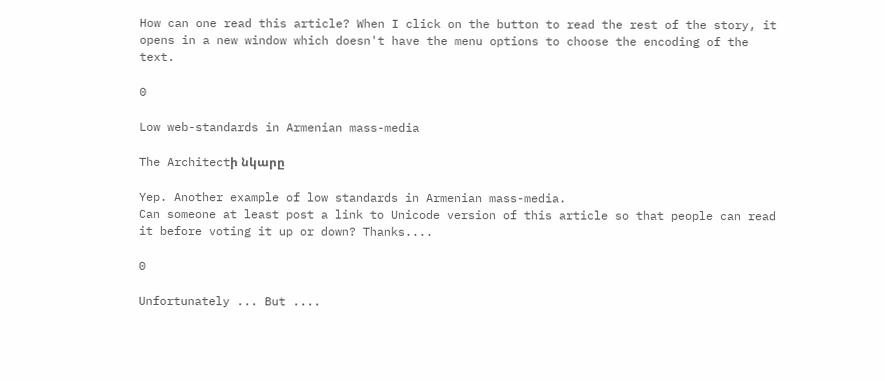How can one read this article? When I click on the button to read the rest of the story, it opens in a new window which doesn't have the menu options to choose the encoding of the text.

0

Low web-standards in Armenian mass-media

The Architectի նկարը

Yep. Another example of low standards in Armenian mass-media.
Can someone at least post a link to Unicode version of this article so that people can read it before voting it up or down? Thanks....

0

Unfortunately ... But ....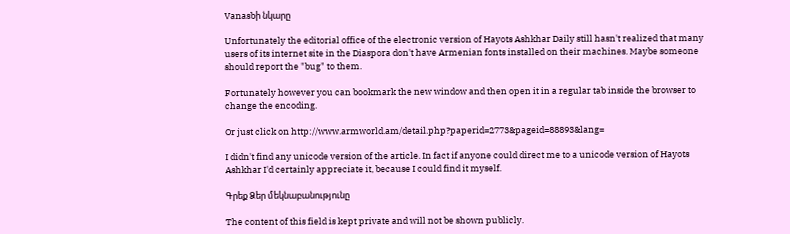Vanasbի նկարը

Unfortunately the editorial office of the electronic version of Hayots Ashkhar Daily still hasn't realized that many users of its internet site in the Diaspora don't have Armenian fonts installed on their machines. Maybe someone should report the "bug" to them.

Fortunately however you can bookmark the new window and then open it in a regular tab inside the browser to change the encoding.

Or just click on http://www.armworld.am/detail.php?paperid=2773&pageid=88893&lang=

I didn't find any unicode version of the article. In fact if anyone could direct me to a unicode version of Hayots Ashkhar I'd certainly appreciate it, because I could find it myself.

Գրեք Ձեր մեկնաբանությունը

The content of this field is kept private and will not be shown publicly.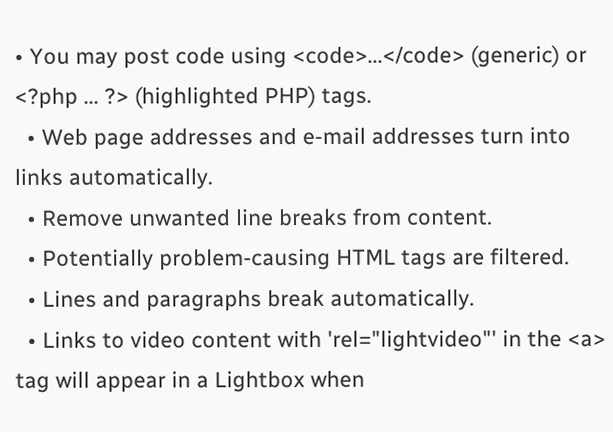• You may post code using <code>...</code> (generic) or <?php ... ?> (highlighted PHP) tags.
  • Web page addresses and e-mail addresses turn into links automatically.
  • Remove unwanted line breaks from content.
  • Potentially problem-causing HTML tags are filtered.
  • Lines and paragraphs break automatically.
  • Links to video content with 'rel="lightvideo"' in the <a> tag will appear in a Lightbox when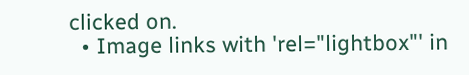clicked on.
  • Image links with 'rel="lightbox"' in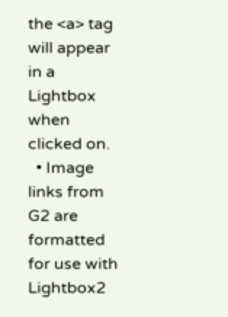the <a> tag will appear in a Lightbox when clicked on.
  • Image links from G2 are formatted for use with Lightbox2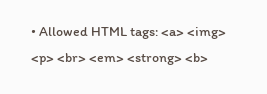• Allowed HTML tags: <a> <img> <p> <br> <em> <strong> <b>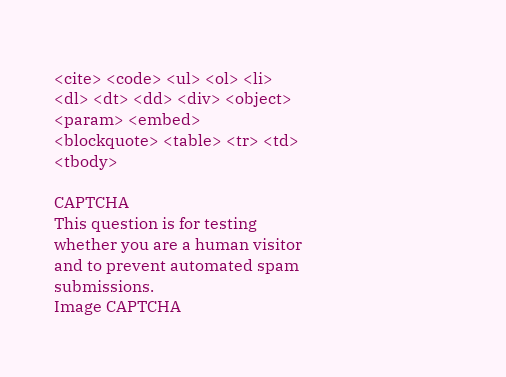<cite> <code> <ul> <ol> <li> <dl> <dt> <dd> <div> <object> <param> <embed> <blockquote> <table> <tr> <td> <tbody>

CAPTCHA
This question is for testing whether you are a human visitor and to prevent automated spam submissions.
Image CAPTCHA